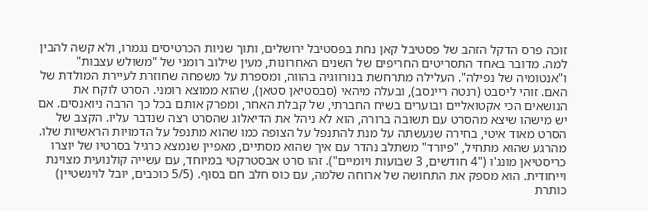זוכה פרס הדקל הזהב של פסטיבל קאן נחת בפסטיבל ירושלים, ותוך שניות הכרטיסים נגמרו, ולא קשה להבין למה. מדובר באחד התסריטים החריפים של השנים האחרונות, מעין שילוב רומני של "משולש עצבות" ו"אנטומיה של נפילה". העלילה מתרחשת בנורווגיה בהווה, ומספרת על משפחה שחוזרת לעיירת המולדת של האם. זוהי ליסבט (רנטה ריינסב), ובעלה מיהאי (סבסטיאן סטאן), שהוא ממוצא רומני. הסרט לוקח את הנושאים הכי אקטואליים ובוערים בשיח החברתי, של קבלת האחר, ומפרק אותם בכל כך הרבה ניואנסים. אם יש מישהו שיצא מהסרט עם תשובה ברורה, הוא לא ניהל את הדיאלוג שהסרט רצה שנדבר עליו. הקצב של הסרט מאוד איטי, בחירה שנעשתה על מנת להתנפל על הצופה כמו שהוא מתנפל על הדמויות הראשיות שלו. מהרגע שהוא מתחיל, "פיורד" משתלב נהדר עם איך שהוא מסתיים, מאפיין שנמצא כרגיל בסרטיו של יוצרו כריסטיאן מונג'ו ("4 חודשים, 3 שבועות ויומיים"). זהו סרט אבסטרקטי במיוחד, עם עשייה קולנועית מצוינת וייחודית. הוא מספק את התחושה של ארוחה שלמה, עם כוס חלב חם בסוף. (5/5 כוכבים, יובל לוינשטיין)
כותרת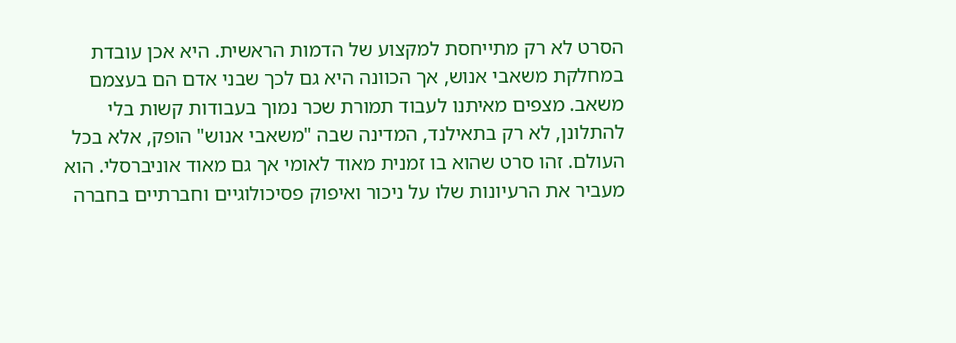הסרט לא רק מתייחסת למקצוע של הדמות הראשית. היא אכן עובדת במחלקת משאבי אנוש, אך הכוונה היא גם לכך שבני אדם הם בעצמם משאב. מצפים מאיתנו לעבוד תמורת שכר נמוך בעבודות קשות בלי להתלונן, לא רק בתאילנד, המדינה שבה "משאבי אנוש" הופק, אלא בכל העולם. זהו סרט שהוא בו זמנית מאוד לאומי אך גם מאוד אוניברסלי. הוא מעביר את הרעיונות שלו על ניכור ואיפוק פסיכולוגיים וחברתיים בחברה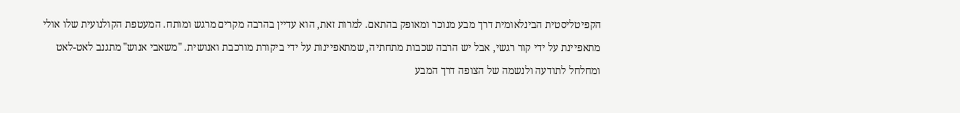הקפיטליסטית הבינלאומית דרך מבע מנוכר ומאופק בהתאם. למרות זאת, הוא עדיין בהרבה מקרים מרגש ומותח. המעטפת הקולנועית שלו אולי מתאפיינת על ידי קור רגשי, אבל יש הרבה שכבות מתחתיה, שמתאפיינות על ידי ביקורת מורכבת ואנושית. "משאבי אנוש" מתגנב לאט-לאט ומחלחל לתודעה ולנשמה של הצופה דרך המבע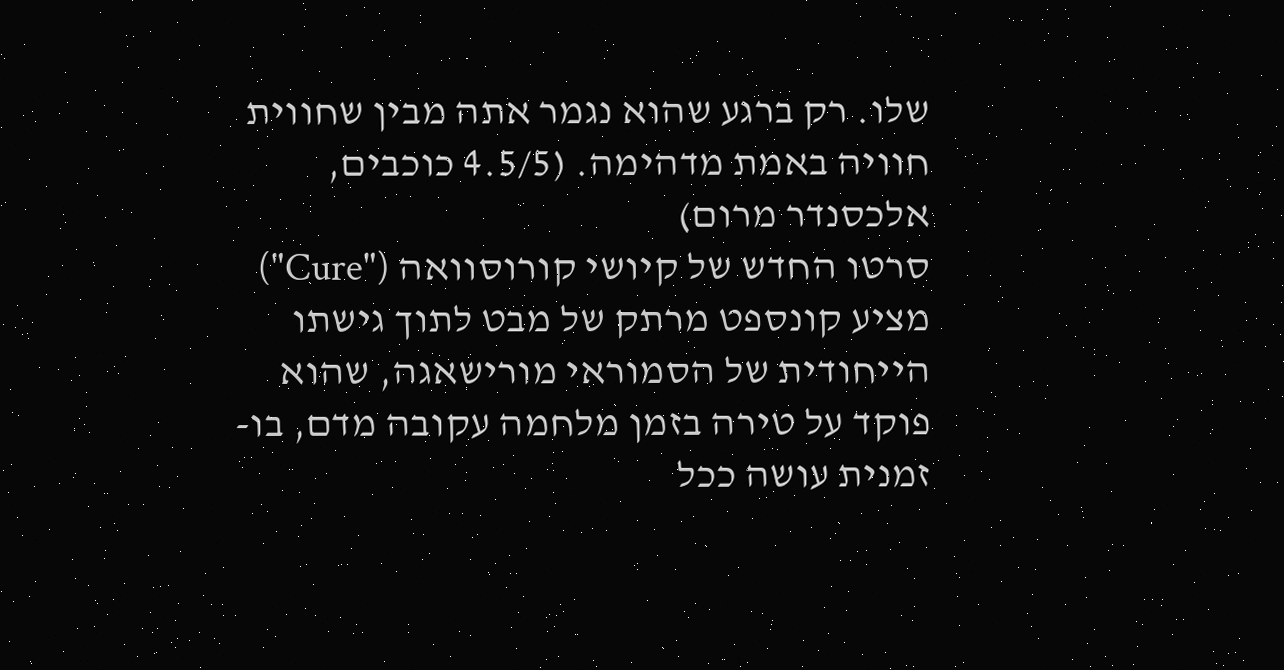שלו. רק ברגע שהוא נגמר אתה מבין שחווית חוויה באמת מדהימה. (4.5/5 כוכבים, אלכסנדר מרום)
סרטו החדש של קיושי קורוסוואה ("Cure") מציע קונספט מרתק של מבט לתוך גישתו הייחודית של הסמוראי מורישאגה, שהוא פוקד על טירה בזמן מלחמה עקובה מדם, בו-זמנית עושה ככל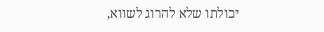יכולתו שלא להרוג לשווא,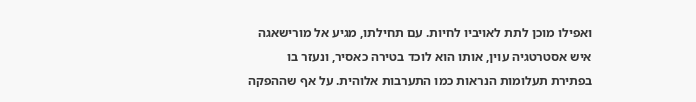ואפילו מוכן לתת לאויביו לחיות. עם תחילתו, מגיע אל מורישאגה איש אסטרטגיה עוין, אותו הוא לוכד בטירה כאסיר, ונעזר בו בפתירת תעלומות הנראות כמו התערבות אלוהית. על אף שההפקה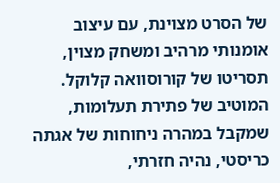של הסרט מצוינת, עם עיצוב אומנותי מרהיב ומשחק מצוין, תסריטו של קורוסוואה קלוקל. המוטיב של פתירת תעלומות, שמקבל במהרה ניחוחות של אגתה כריסטי, נהיה חזרתי,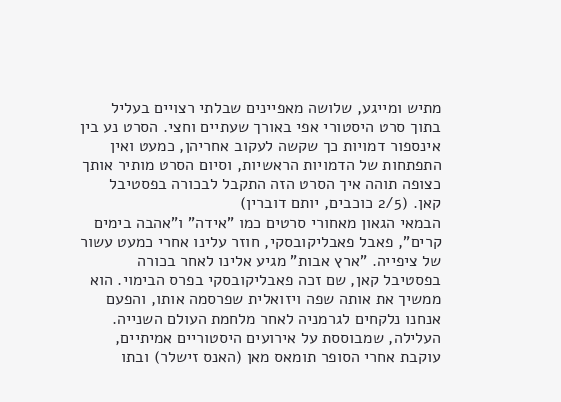מתיש ומייגע, שלושה מאפיינים שבלתי רצויים בעליל בתוך סרט היסטורי אפי באורך שעתיים וחצי. הסרט נע בין אינספור דמויות כך שקשה לעקוב אחריהן, כמעט ואין התפתחות של הדמויות הראשיות, וסיום הסרט מותיר אותך כצופה תוהה איך הסרט הזה התקבל לבכורה בפסטיבל קאן. (2/5 כוכבים, יותם דוברין)
הבמאי הגאון מאחורי סרטים כמו "אידה" ו"אהבה בימים קרים", פאבל פאבליקובסקי, חוזר עלינו אחרי כמעט עשור של ציפייה. "ארץ אבות" מגיע אלינו לאחר בכורה בפסטיבל קאן, שם זכה פאבליקובסקי בפרס הבימוי. הוא ממשיך את אותה שפה ויזואלית שפרסמה אותו, והפעם אנחנו נלקחים לגרמניה לאחר מלחמת העולם השנייה. העלילה, שמבוססת על אירועים היסטוריים אמיתיים, עוקבת אחרי הסופר תומאס מאן (האנס זישלר) ובתו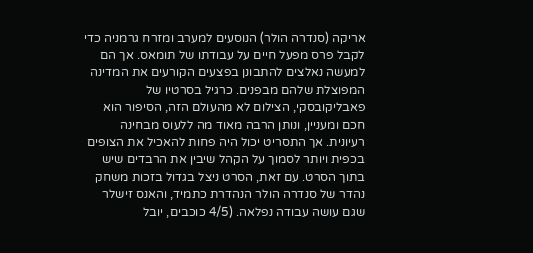אריקה (סנדרה הולר) הנוסעים למערב ומזרח גרמניה כדי לקבל פרס מפעל חיים על עבודתו של תומאס. אך הם למעשה נאלצים להתבונן בפצעים הקורעים את המדינה המפוצלת שלהם מבפנים. כרגיל בסרטיו של פאבליקובסקי, הצילום לא מהעולם הזה, הסיפור הוא חכם ומעניין, ונותן הרבה מאוד מה ללעוס מבחינה רעיונית. אך התסריט יכול היה פחות להאכיל את הצופים בכפית ויותר לסמוך על הקהל שיבין את הרבדים שיש בתוך הסרט. עם זאת, הסרט ניצל בגדול בזכות משחק נהדר של סנדרה הולר הנהדרת כתמיד, והאנס זישלר שגם עושה עבודה נפלאה. (4/5 כוכבים, יובל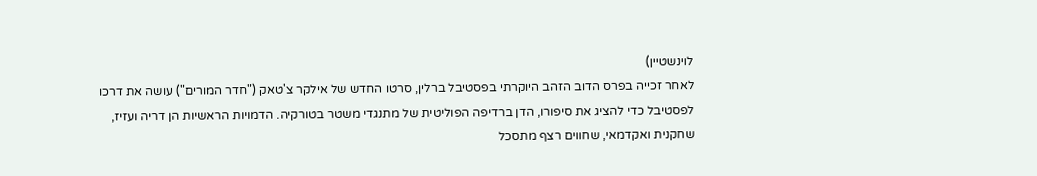לוינשטיין)
לאחר זכייה בפרס הדוב הזהב היוקרתי בפסטיבל ברלין, סרטו החדש של אילקר צ'טאק ("חדר המורים") עושה את דרכו לפסטיבל כדי להציג את סיפורו, הדן ברדיפה הפוליטית של מתנגדי משטר בטורקיה. הדמויות הראשיות הן דריה ועזיז, שחקנית ואקדמאי, שחווים רצף מתסכל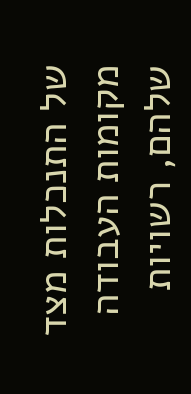של התנכלות מצד מקומות העבודה שלהם, רשויות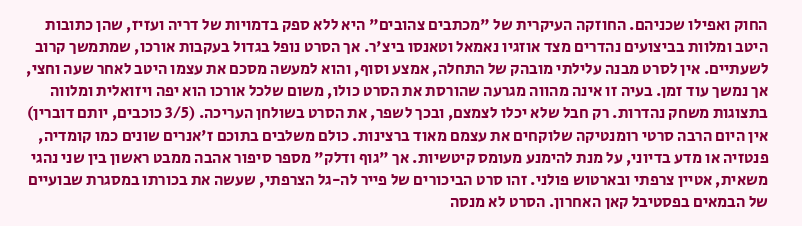החוק ואפילו שכניהם. החוזקה העיקרית של "מכתבים צהובים" היא ללא ספק בדמויות של דריה ועזיז, שהן כתובות היטב ומלוות בביצועים נהדרים מצד אוזגיו נאמאל וטאנסו ביצ'ר. אך הסרט נופל בגדול בעקבות אורכו, שמתמשך קרוב לשעתיים. אין לסרט מבנה עלילתי מובהק של התחלה, אמצע וסוף, והוא למעשה מסכם את עצמו היטב לאחר שעה וחצי, אך נמשך עוד זמן. בעיה זו אינה מהווה מגרעה שהורסת את הסרט כולו, משום שלכל אורכו הוא יפה ויזואלית ומלווה בתצוגות משחק נהדרות. רק חבל שלא יכלו לצמצם, ובכך לשפר, את הסרט בשולחן העריכה. (3/5 כוכבים, יותם דוברין)
אין היום הרבה סרטי רומנטיקה שלוקחים את עצמם מאוד ברצינות. כולם משלבים בתוכם ז'אנרים שונים כמו קומדיה, פנטזיה או מדע בדיוני, על מנת להימנע מעומס קיטשיות. אך "גוף ודלק" מספר סיפור אהבה ממבט ראשון בין שני נהגי משאית, אטיין צרפתי ובארטוש פולני. זהו סרט הביכורים של פייר לה-גל הצרפתי, שעשה את בכורתו במסגרת שבועיים של הבמאים בפסטיבל קאן האחרון. הסרט לא מנסה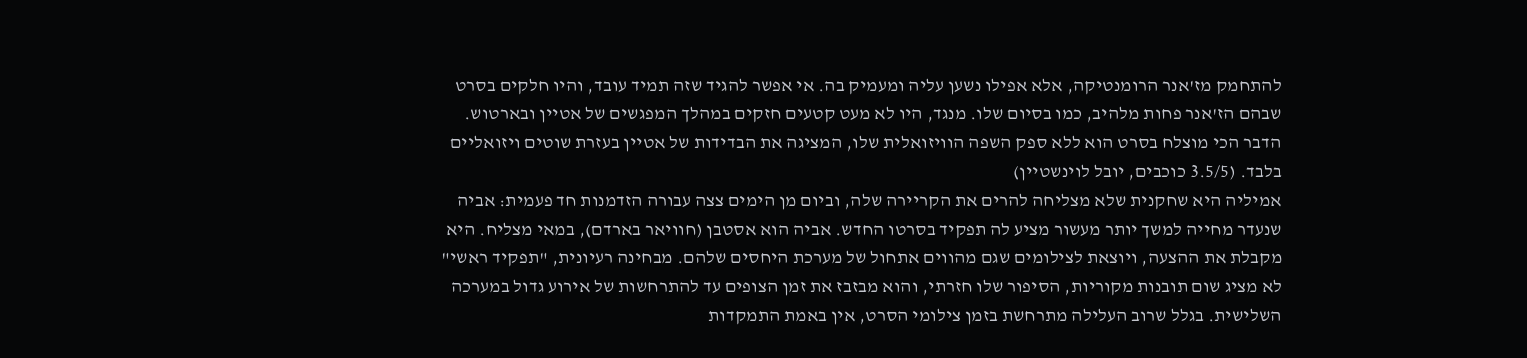להתחמק מז'אנר הרומנטיקה, אלא אפילו נשען עליה ומעמיק בה. אי אפשר להגיד שזה תמיד עובד, והיו חלקים בסרט שבהם הז'אנר פחות מלהיב, כמו בסיום שלו. מנגד, היו לא מעט קטעים חזקים במהלך המפגשים של אטיין ובארטוש. הדבר הכי מוצלח בסרט הוא ללא ספק השפה הוויזואלית שלו, המציגה את הבדידות של אטיין בעזרת שוטים ויזואליים בלבד. (3.5/5 כוכבים, יובל לוינשטיין)
אמיליה היא שחקנית שלא מצליחה להרים את הקריירה שלה, וביום מן הימים צצה עבורה הזדמנות חד פעמית: אביה שנעדר מחייה למשך יותר מעשור מציע לה תפקיד בסרטו החדש. אביה הוא אסטבן (חוויאר בארדם), במאי מצליח. היא מקבלת את ההצעה, ויוצאת לצילומים שגם מהווים אתחול של מערכת היחסים שלהם. מבחינה רעיונית, "תפקיד ראשי" לא מציג שום תובנות מקוריות, הסיפור שלו חזרתי, והוא מבזבז את זמן הצופים עד להתרחשות של אירוע גדול במערכה השלישית. בגלל שרוב העלילה מתרחשת בזמן צילומי הסרט, אין באמת התמקדות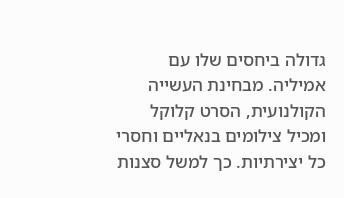גדולה ביחסים שלו עם אמיליה. מבחינת העשייה הקולנועית, הסרט קלוקל ומכיל צילומים בנאליים וחסרי כל יצירתיות. כך למשל סצנות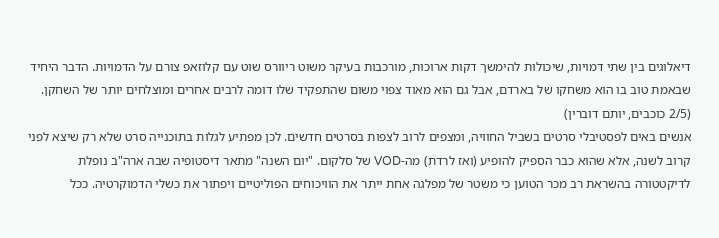דיאלוגים בין שתי דמויות, שיכולות להימשך דקות ארוכות, מורכבות בעיקר משוט ריוורס שוט עם קלוזאפ צורם על הדמויות. הדבר היחיד שבאמת טוב בו הוא משחקו של בארדם, אבל גם הוא מאוד צפוי משום שהתפקיד שלו דומה לרבים אחרים ומוצלחים יותר של השחקן. (2/5 כוכבים, יותם דוברין)
אנשים באים לפסטיבלי סרטים בשביל החוויה, ומצפים לרוב לצפות בסרטים חדשים. לכן מפתיע לגלות בתוכנייה סרט שלא רק שיצא לפני קרוב לשנה, אלא שהוא כבר הספיק להופיע (ואז לרדת) מה-VOD של סלקום. "יום השנה" מתאר דיסטופיה שבה ארה"ב נופלת לדיקטטורה בהשראת רב מכר הטוען כי משטר של מפלגה אחת ייתר את הוויכוחים הפוליטיים ויפתור את כשלי הדמוקרטיה. ככל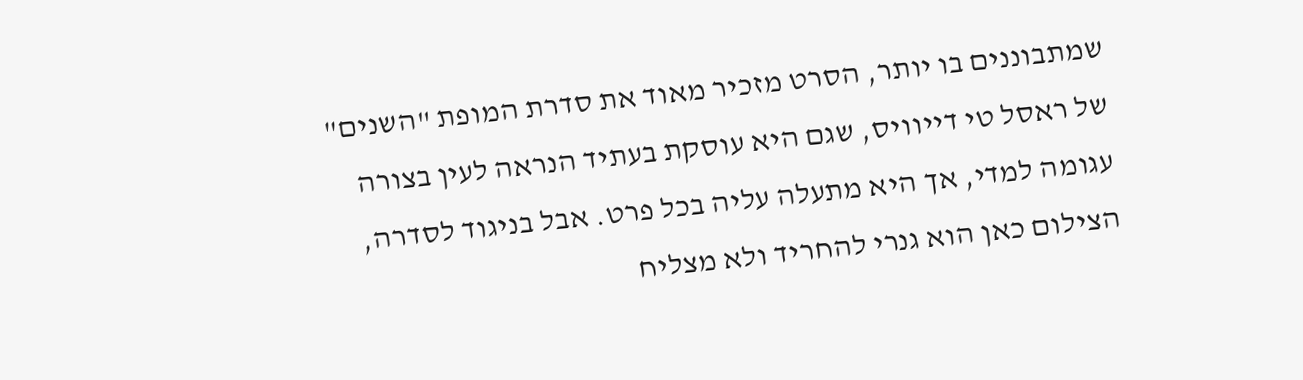שמתבוננים בו יותר, הסרט מזכיר מאוד את סדרת המופת "השנים" של ראסל טי דייוויס, שגם היא עוסקת בעתיד הנראה לעין בצורה עגומה למדי, אך היא מתעלה עליה בכל פרט. אבל בניגוד לסדרה, הצילום כאן הוא גנרי להחריד ולא מצליח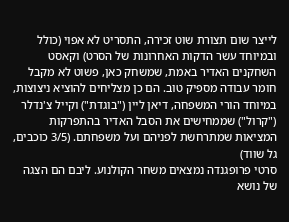לייצר שום תצורת שוט זכירה, התסריט לא אפוי (כולל ובמיוחד עשר הדקות האחרונות של הסרט) וקאסט השחקנים האדיר באמת, שמשחק כאן, פשוט לא מקבל חומר עבודה מספיק טוב. הם כן מצליחים להוציא ניצוצות, במיוחד הורי המשפחה, דיאן ליין ("בוגדת") וקייל צ'נדלר ("קרול") שממחישים את הסבל האדיר בהתפרקות המציאות שמתרחשת לפניהם ועל משפחתם. (3/5 כוכבים, גל שווד)
סרטי פרופגנדה נמצאים משחר הקולנוע. ליבם הם הצגה של נושא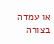או עמדה בצורה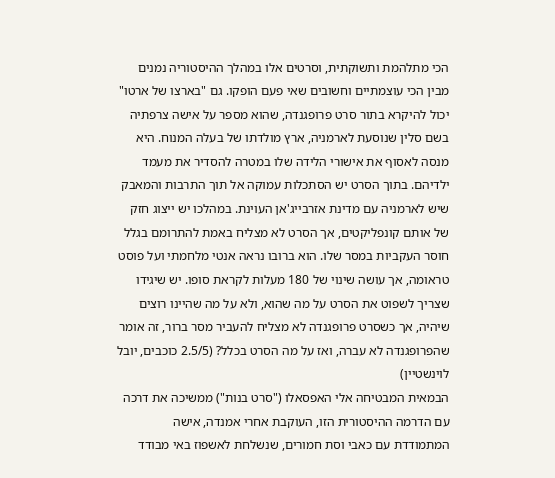הכי מתלהמת ותשוקתית, וסרטים אלו במהלך ההיסטוריה נמנים מבין הכי עוצמתיים וחשובים שאי פעם הופקו. גם "בארצו של ארטו" יכול להיקרא בתור סרט פרופגנדה, שהוא מספר על אישה צרפתיה בשם סלין שנוסעת לארמניה, ארץ מולדתו של בעלה המנוח. היא מנסה לאסוף את אישורי הלידה שלו במטרה להסדיר את מעמד ילדיהם. בתוך הסרט יש הסתכלות עמוקה אל תוך התרבות והמאבק שיש לארמניה עם מדינת אזרבייג'אן העוינת. במהלכו יש ייצוג חזק של אותם קונפליקטים, אך הסרט לא מצליח באמת להתרומם בגלל חוסר העקביות במסר שלו. הוא ברובו נראה אנטי מלחמתי ועל פוסט טראומה, אך עושה שינוי של 180 מעלות לקראת סופו. יש שיגידו שצריך לשפוט את הסרט על מה שהוא, ולא על מה שהיינו רוצים שיהיה, אך כשסרט פרופגנדה לא מצליח להעביר מסר ברור, זה אומר שהפרופגנדה לא עברה, ואז על מה הסרט בכלל? (2.5/5 כוכבים, יובל לוינשטיין)
הבמאית המבטיחה אלי האפסאלו ("סרט בנות") ממשיכה את דרכה עם הדרמה ההיסטורית הזו, העוקבת אחרי אמנדה, אישה המתמודדת עם כאבי וסת חמורים, שנשלחת לאשפוז באי מבודד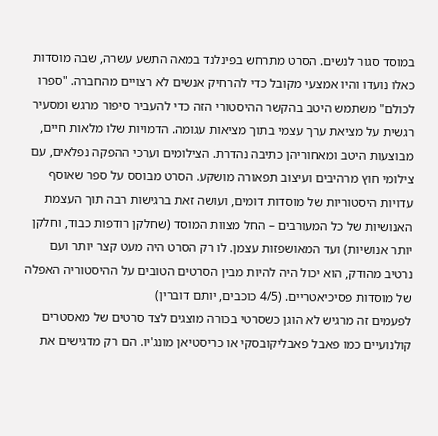במוסד סגור לנשים. הסרט מתרחש בפינלנד במאה התשע עשרה, שבה מוסדות כאלו נועדו והיו אמצעי מקובל כדי להרחיק אנשים לא רצויים מהחברה. "ספרו לכולם" משתמש היטב בהקשר ההיסטורי הזה כדי להעביר סיפור מרגש ומסעיר רגשית על מציאת ערך עצמי בתוך מציאות עגומה. הדמויות שלו מלאות חיים, מבוצעות היטב ומאחוריהן כתיבה נהדרת. הצילומים וערכי ההפקה נפלאים, עם צילומי חוץ מרהיבים ועיצוב תפאורה מושקע. הסרט מבוסס על ספר שאוסף עדויות היסטוריות של מוסדות דומים, ועושה זאת ברגישות רבה תוך העצמת האנושיות של כל המעורבים – החל מצוות המוסד (שחלקן רודפות כבוד, וחלקן יותר אנושיות) ועד המאושפזות עצמן. לו רק הסרט היה מעט קצר יותר ועם נרטיב מהודק, הוא יכול היה להיות מבין הסרטים הטובים על ההיסטוריה האפלה של מוסדות פסיכיאטריים. (4/5 כוכבים, יותם דוברין)
לפעמים זה מרגיש לא הוגן כשסרטי בכורה מוצגים לצד סרטים של מאסטרים קולנועיים כמו פאבל פאבליקובסקי או כריסטיאן מונג'יו. הם רק מדגישים את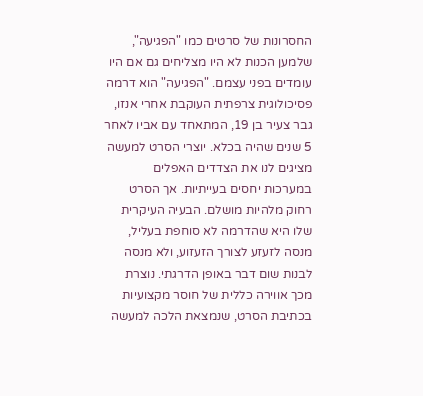החסרונות של סרטים כמו "הפגיעה", שלמען הכנות לא היו מצליחים גם אם היו עומדים בפני עצמם. "הפגיעה" הוא דרמה פסיכולוגית צרפתית העוקבת אחרי אנזו, גבר צעיר בן 19, המתאחד עם אביו לאחר 5 שנים שהיה בכלא. יוצרי הסרט למעשה מציגים לנו את הצדדים האפלים במערכות יחסים בעייתיות. אך הסרט רחוק מלהיות מושלם. הבעיה העיקרית שלו היא שהדרמה לא סוחפת בעליל, מנסה לזעזע לצורך הזעזוע, ולא מנסה לבנות שום דבר באופן הדרגתי. נוצרת מכך אווירה כללית של חוסר מקצועיות בכתיבת הסרט, שנמצאת הלכה למעשה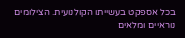בכל אספקט בעשייתו הקולנועית. הצילומים נוראיים ומלאים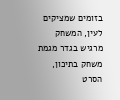בזומים שמציקים לעין, המשחק מרגיש בגדר מגמת משחק בתיכון, הסרט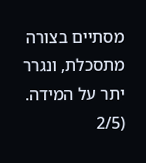מסתיים בצורה מתסכלת, ונגרר יתר על המידה. (2/5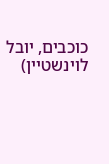כוכבים, יובל לוינשטיין)